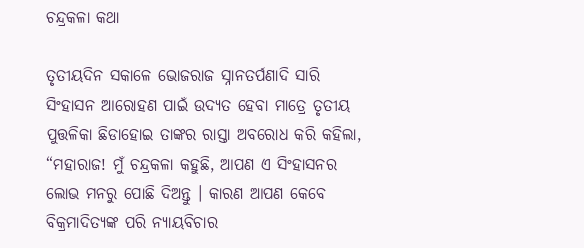ଚନ୍ଦ୍ରକଳା କଥା

ତୃତୀୟଦିନ ସକାଳେ ଭୋଜରାଜ ସ୍ନାନତର୍ପଣାଦି ସାରି ସିଂହାସନ ଆରୋହଣ ପାଇଁ ଉଦ୍ୟତ ହେବା ମାତ୍ରେ ତୃତୀୟ ପୁତ୍ତଳିକା ଛିଡାହୋଇ ତାଙ୍କର ରାସ୍ତା ଅବରୋଧ କରି କହିଲା, “ମହାରାଜ! ମୁଁ ଚନ୍ଦ୍ରକଳା କହୁଛି, ଆପଣ ଏ ସିଂହାସନର ଲୋଭ ମନରୁ ପୋଛି ଦିଅନ୍ତୁ । କାରଣ ଆପଣ କେବେ ବିକ୍ରମାଦିତ୍ୟଙ୍କ ପରି ନ୍ୟାୟବିଚାର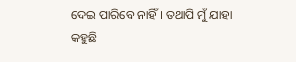ଦେଇ ପାରିବେ ନାହିଁ । ତଥାପି ମୁଁ ଯାହା କହୁଛି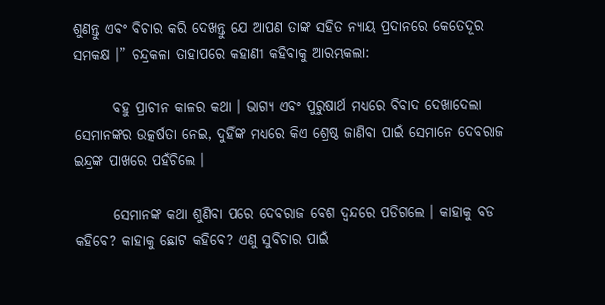ଶୁଣନ୍ତୁ ଏବଂ ବିଚାର କରି ଦେଖନ୍ତୁ ଯେ ଆପଣ ତାଙ୍କ ସହିତ ନ୍ୟାୟ ପ୍ରଦାନରେ କେତେଦୂର ସମକକ୍ଷ ।” ଚନ୍ଦ୍ରକଳା ତାହାପରେ କହାଣୀ କହିବାକୁ ଆରମ୍ଭକଲା:

       ବହୁ ପ୍ରାଚୀନ କାଳର କଥା । ଭାଗ୍ୟ ଏବଂ ପୁରୁଷାର୍ଥ ମଧ୍ୟରେ ବିବାଦ ଦେଖାଦେଲା ସେମାନଙ୍କର ଉତ୍କର୍ଷତା ନେଇ, ଦୁହିଁଙ୍କ ମଧ୍ୟରେ କିଏ ଶ୍ରେଷ୍ଠ ଜାଣିବା ପାଇଁ ସେମାନେ ଦେବରାଜ ଇନ୍ଦ୍ରଙ୍କ ପାଖରେ ପହଁଚିଲେ ।

       ସେମାନଙ୍କ କଥା ଶୁଣିବା ପରେ ଦେବରାଜ ବେଶ ଦ୍ୱନ୍ଦରେ ପଡିଗଲେ । କାହାକୁ ବଡ କହିବେ? କାହାକୁ ଛୋଟ କହିବେ? ଏଣୁ ସୁବିଚାର ପାଇଁ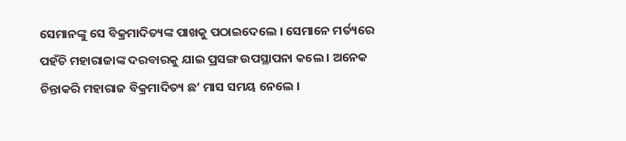ସେମାନଙ୍କୁ ସେ ବିକ୍ରମାଦିତ୍ୟଙ୍କ ପାଖକୁ ପଠାଇଦେଲେ । ସେମାନେ ମର୍ତ୍ୟରେ ପହଁଚି ମହାରାଜାଙ୍କ ଦରବାରକୁ ଯାଇ ପ୍ରସଙ୍ଗ ଉପସ୍ଥାପନା କଲେ । ଅନେକ ଚିନ୍ତାକରି ମହାରାଜ ବିକ୍ରମାଦିତ୍ୟ ଛ’ ମାସ ସମୟ ନେଲେ ।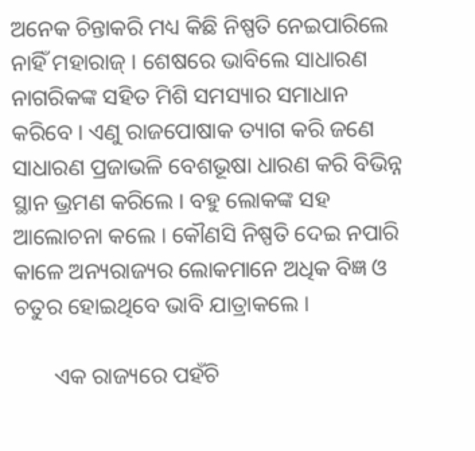ଅନେକ ଚିନ୍ତାକରି ମଧ୍ୟ କିଛି ନିଷ୍ପତି ନେଇପାରିଲେ ନାହିଁ ମହାରାଜ୍ । ଶେଷରେ ଭାବିଲେ ସାଧାରଣ ନାଗରିକଙ୍କ ସହିତ ମିଶି ସମସ୍ୟାର ସମାଧାନ କରିବେ । ଏଣୁ ରାଜପୋଷାକ ତ୍ୟାଗ କରି ଜଣେ ସାଧାରଣ ପ୍ରଜାଭଳି ବେଶଭୂଷା ଧାରଣ କରି ବିଭିନ୍ନ ସ୍ଥାନ ଭ୍ରମଣ କରିଲେ । ବହୁ ଲୋକଙ୍କ ସହ ଆଲୋଚନା କଲେ । କୌଣସି ନିଷ୍ପତି ଦେଇ ନପାରି କାଳେ ଅନ୍ୟରାଜ୍ୟର ଲୋକମାନେ ଅଧିକ ବିଜ୍ଞ ଓ ଚତୁର ହୋଇଥିବେ ଭାବି ଯାତ୍ରାକଲେ ।

       ଏକ ରାଜ୍ୟରେ ପହଁଚି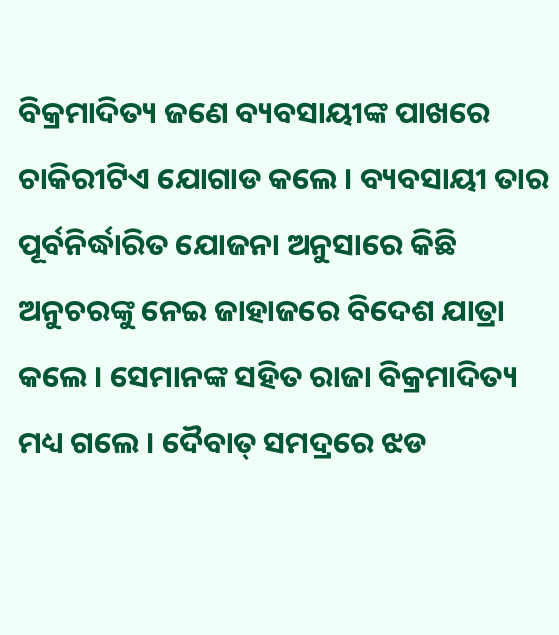ବିକ୍ରମାଦିତ୍ୟ ଜଣେ ବ୍ୟବସାୟୀଙ୍କ ପାଖରେ ଚାକିରୀଟିଏ ଯୋଗାଡ କଲେ । ବ୍ୟବସାୟୀ ତାର ପୂର୍ବନିର୍ଦ୍ଧାରିତ ଯୋଜନା ଅନୁସାରେ କିଛି ଅନୁଚରଙ୍କୁ ନେଇ ଜାହାଜରେ ବିଦେଶ ଯାତ୍ରା କଲେ । ସେମାନଙ୍କ ସହିତ ରାଜା ବିକ୍ରମାଦିତ୍ୟ ମଧ୍ୟ ଗଲେ । ଦୈବାତ୍ ସମଦ୍ରରେ ଝଡ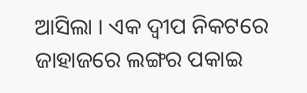ଆସିଲା । ଏକ ଦ୍ୱୀପ ନିକଟରେ ଜାହାଜରେ ଲଙ୍ଗର ପକାଇ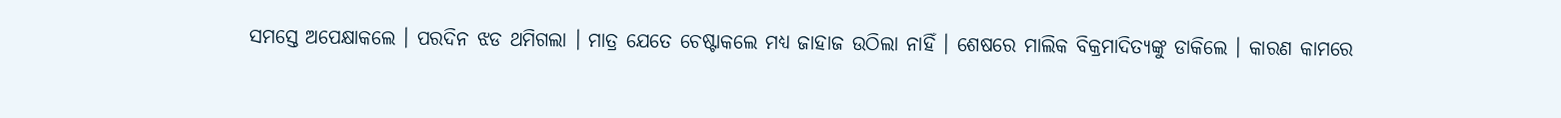ସମସ୍ତେ ଅପେକ୍ଷାକଲେ । ପରଦିନ ଝଡ ଥମିଗଲା । ମାତ୍ର ଯେତେ ଚେଷ୍ଟାକଲେ ମଧ୍ୟ ଜାହାଜ ଉଠିଲା ନାହିଁ । ଶେଷରେ ମାଲିକ ବିକ୍ରମାଦିତ୍ୟଙ୍କୁ ଡାକିଲେ । କାରଣ କାମରେ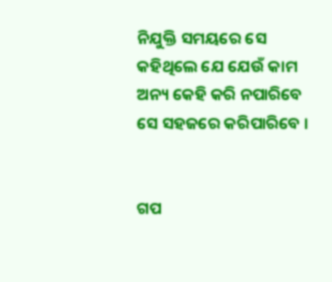ନିଯୁକ୍ତି ସମୟରେ ସେ କହିଥିଲେ ଯେ ଯେଉଁ କାମ ଅନ୍ୟ କେହି କରି ନପାରିବେ ସେ ସହଜରେ କରିପାରିବେ ।


ଗପ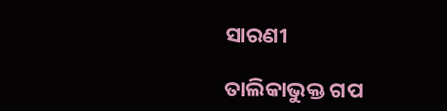ସାରଣୀ

ତାଲିକାଭୁକ୍ତ ଗପ